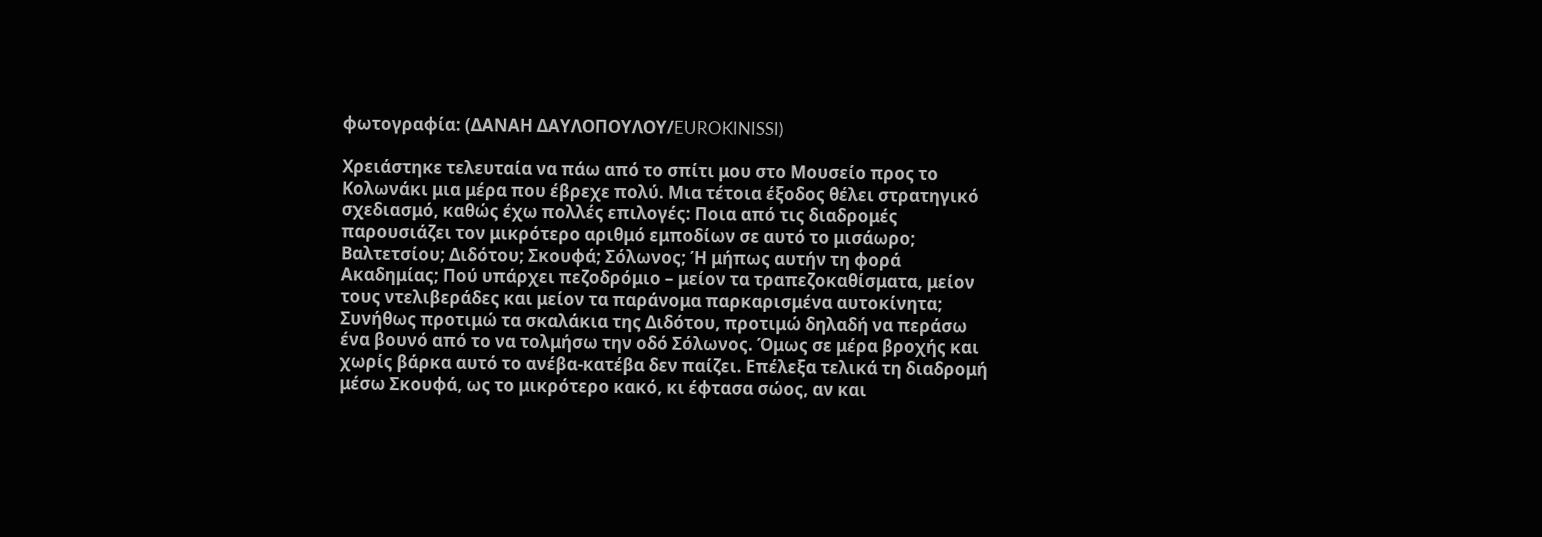φωτογραφία: (ΔΑΝΑΗ ΔΑΥΛΟΠΟΥΛΟΥ/EUROKINISSI)

Χρειάστηκε τελευταία να πάω από το σπίτι μου στο Μουσείο προς το Κολωνάκι μια μέρα που έβρεχε πολύ. Μια τέτοια έξοδος θέλει στρατηγικό σχεδιασμό, καθώς έχω πολλές επιλογές: Ποια από τις διαδρομές παρουσιάζει τον μικρότερο αριθμό εμποδίων σε αυτό το μισάωρο; Βαλτετσίου; Διδότου; Σκουφά; Σόλωνος; Ή μήπως αυτήν τη φορά Ακαδημίας; Πού υπάρχει πεζοδρόμιο – μείον τα τραπεζοκαθίσματα, μείον τους ντελιβεράδες και μείον τα παράνομα παρκαρισμένα αυτοκίνητα; Συνήθως προτιμώ τα σκαλάκια της Διδότου, προτιμώ δηλαδή να περάσω ένα βουνό από το να τολμήσω την οδό Σόλωνος. Όμως σε μέρα βροχής και χωρίς βάρκα αυτό το ανέβα-κατέβα δεν παίζει. Επέλεξα τελικά τη διαδρομή μέσω Σκουφά, ως το μικρότερο κακό, κι έφτασα σώος, αν και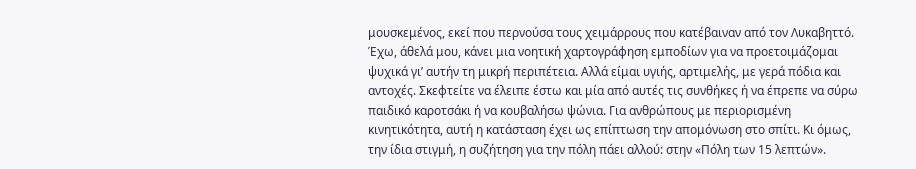μουσκεμένος, εκεί που περνούσα τους χειμάρρους που κατέβαιναν από τον Λυκαβηττό. Έχω, άθελά μου, κάνει μια νοητική χαρτογράφηση εμποδίων για να προετοιμάζομαι ψυχικά γι’ αυτήν τη μικρή περιπέτεια. Αλλά είμαι υγιής, αρτιμελής, με γερά πόδια και αντοχές. Σκεφτείτε να έλειπε έστω και μία από αυτές τις συνθήκες ή να έπρεπε να σύρω παιδικό καροτσάκι ή να κουβαλήσω ψώνια. Για ανθρώπους με περιορισμένη κινητικότητα, αυτή η κατάσταση έχει ως επίπτωση την απομόνωση στο σπίτι. Κι όμως, την ίδια στιγμή, η συζήτηση για την πόλη πάει αλλού: στην «Πόλη των 15 λεπτών».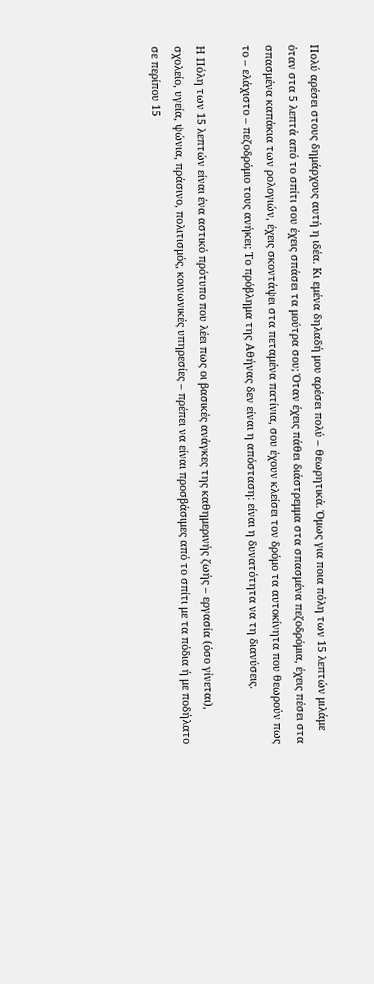Πολύ αρέσει στους δημάρχους αυτή η ιδέα. Κι εμένα δηλαδή μου αρέσει πολύ – θεωρητικά. Όμως για ποια πόλη των 15 λεπτών μιλάμε όταν στα 5 λεπτά από το σπίτι σου έχεις σπάσει τα μούτρα σου; Όταν έχεις πάθει διάστρεμμα στα σπασμένα πεζοδρόμια, έχεις πέσει στα σπασμένα καπάκια των ρολογιών, έχεις σκοντάψει στα πεταμένα πατίνια, σου έχουν κλείσει τον δρόμο τα αυτοκίνητα που θεωρούν πως το – ελάχιστο – πεζοδρόμιο τους ανήκει; Το πρόβλημα της Αθήνας δεν είναι η απόσταση: είναι η δυνατότητα να τη διανύσεις.

Η Πόλη των 15 λεπτών είναι ένα αστικό πρότυπο που λέει πως οι βασικές ανάγκες της καθημερινής ζωής – εργασία (όσο γίνεται), σχολείο, υγεία, ψώνια, πράσινο, πολιτισμός, κοινωνικές υπηρεσίες – πρέπει να είναι προσβάσιμες από το σπίτι με τα πόδια ή με ποδήλατο σε περίπου 15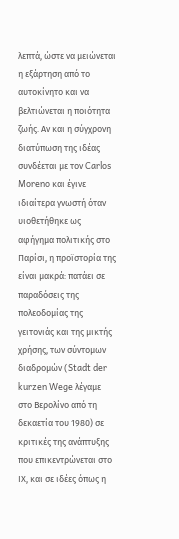λεπτά, ώστε να μειώνεται η εξάρτηση από το αυτοκίνητο και να βελτιώνεται η ποιότητα ζωής. Αν και η σύγχρονη διατύπωση της ιδέας συνδέεται με τον Carlos Moreno και έγινε ιδιαίτερα γνωστή όταν υιοθετήθηκε ως αφήγημα πολιτικής στο Παρίσι, η προϊστορία της είναι μακρά: πατάει σε παραδόσεις της πολεοδομίας της γειτονιάς και της μικτής χρήσης, των σύντομων διαδρομών (Stadt der kurzen Wege λέγαμε στο Βερολίνο από τη δεκαετία του 1980) σε κριτικές της ανάπτυξης που επικεντρώνεται στο ΙΧ, και σε ιδέες όπως η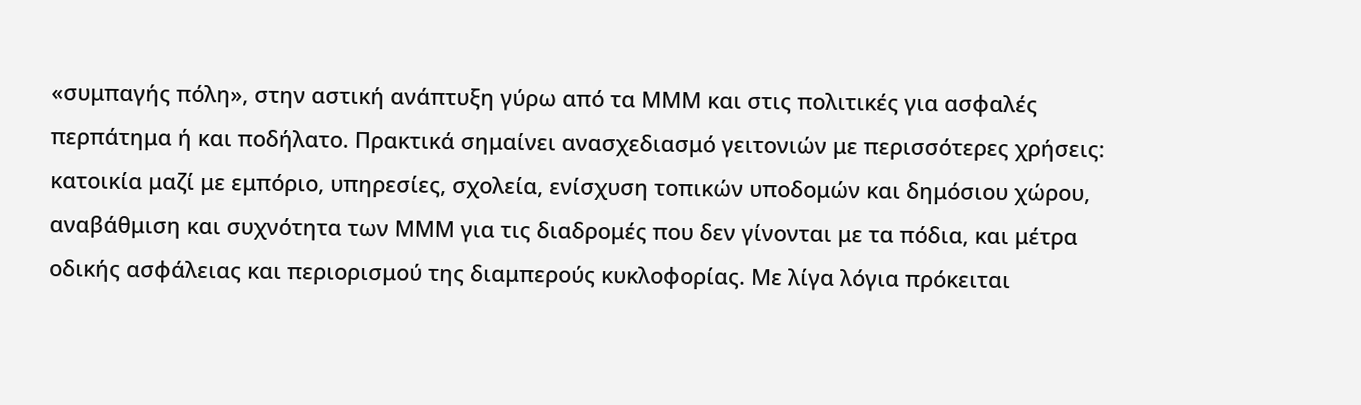«συμπαγής πόλη», στην αστική ανάπτυξη γύρω από τα ΜΜΜ και στις πολιτικές για ασφαλές περπάτημα ή και ποδήλατο. Πρακτικά σημαίνει ανασχεδιασμό γειτονιών με περισσότερες χρήσεις: κατοικία μαζί με εμπόριο, υπηρεσίες, σχολεία, ενίσχυση τοπικών υποδομών και δημόσιου χώρου, αναβάθμιση και συχνότητα των ΜΜΜ για τις διαδρομές που δεν γίνονται με τα πόδια, και μέτρα οδικής ασφάλειας και περιορισμού της διαμπερούς κυκλοφορίας. Με λίγα λόγια πρόκειται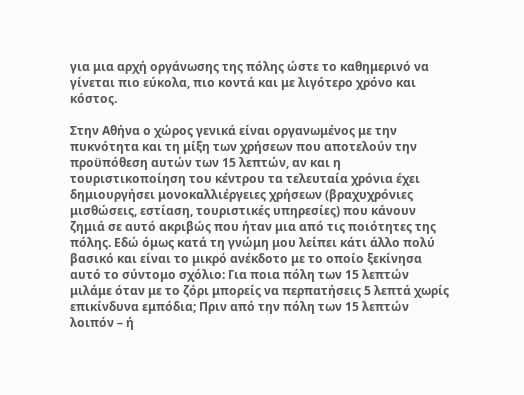για μια αρχή οργάνωσης της πόλης ώστε το καθημερινό να γίνεται πιο εύκολα, πιο κοντά και με λιγότερο χρόνο και κόστος.

Στην Αθήνα ο χώρος γενικά είναι οργανωμένος με την πυκνότητα και τη μίξη των χρήσεων που αποτελούν την προϋπόθεση αυτών των 15 λεπτών, αν και η τουριστικοποίηση του κέντρου τα τελευταία χρόνια έχει δημιουργήσει μονοκαλλιέργειες χρήσεων (βραχυχρόνιες μισθώσεις, εστίαση, τουριστικές υπηρεσίες) που κάνουν ζημιά σε αυτό ακριβώς που ήταν μια από τις ποιότητες της πόλης. Εδώ όμως κατά τη γνώμη μου λείπει κάτι άλλο πολύ βασικό και είναι το μικρό ανέκδοτο με το οποίο ξεκίνησα αυτό το σύντομο σχόλιο: Για ποια πόλη των 15 λεπτών μιλάμε όταν με το ζόρι μπορείς να περπατήσεις 5 λεπτά χωρίς επικίνδυνα εμπόδια; Πριν από την πόλη των 15 λεπτών λοιπόν – ή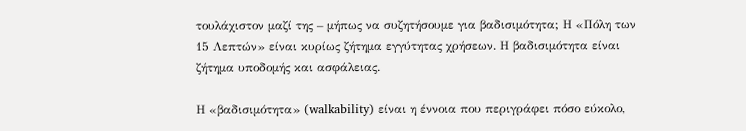τουλάχιστον μαζί της – μήπως να συζητήσουμε για βαδισιμότητα; Η «Πόλη των 15 Λεπτών» είναι κυρίως ζήτημα εγγύτητας χρήσεων. Η βαδισιμότητα είναι ζήτημα υποδομής και ασφάλειας.

Η «βαδισιμότητα» (walkability) είναι η έννοια που περιγράφει πόσο εύκολο,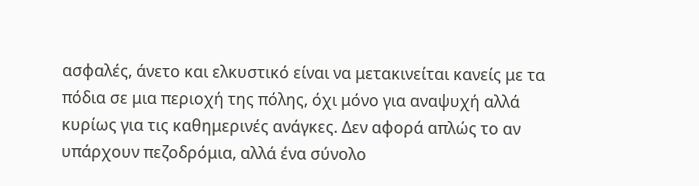ασφαλές, άνετο και ελκυστικό είναι να μετακινείται κανείς με τα πόδια σε μια περιοχή της πόλης, όχι μόνο για αναψυχή αλλά κυρίως για τις καθημερινές ανάγκες. Δεν αφορά απλώς το αν υπάρχουν πεζοδρόμια, αλλά ένα σύνολο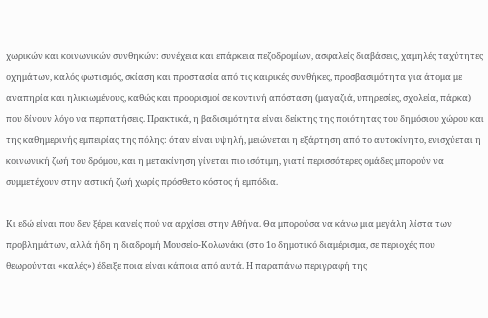χωρικών και κοινωνικών συνθηκών: συνέχεια και επάρκεια πεζοδρομίων, ασφαλείς διαβάσεις, χαμηλές ταχύτητες οχημάτων, καλός φωτισμός, σκίαση και προστασία από τις καιρικές συνθήκες, προσβασιμότητα για άτομα με αναπηρία και ηλικιωμένους, καθώς και προορισμοί σε κοντινή απόσταση (μαγαζιά, υπηρεσίες, σχολεία, πάρκα) που δίνουν λόγο να περπατήσεις. Πρακτικά, η βαδισιμότητα είναι δείκτης της ποιότητας του δημόσιου χώρου και της καθημερινής εμπειρίας της πόλης: όταν είναι υψηλή, μειώνεται η εξάρτηση από το αυτοκίνητο, ενισχύεται η κοινωνική ζωή του δρόμου, και η μετακίνηση γίνεται πιο ισότιμη, γιατί περισσότερες ομάδες μπορούν να συμμετέχουν στην αστική ζωή χωρίς πρόσθετο κόστος ή εμπόδια.

Κι εδώ είναι που δεν ξέρει κανείς πού να αρχίσει στην Αθήνα. Θα μπορούσα να κάνω μια μεγάλη λίστα των προβλημάτων, αλλά ήδη η διαδρομή Μουσείο-Κολωνάκι (στο 1ο δημοτικό διαμέρισμα, σε περιοχές που θεωρούνται «καλές») έδειξε ποια είναι κάποια από αυτά. Η παραπάνω περιγραφή της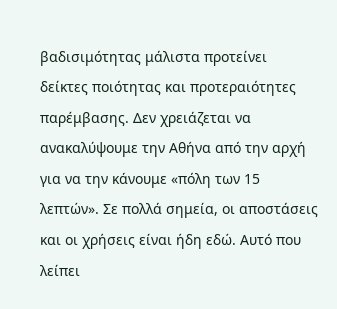βαδισιμότητας μάλιστα προτείνει δείκτες ποιότητας και προτεραιότητες παρέμβασης. Δεν χρειάζεται να ανακαλύψουμε την Αθήνα από την αρχή για να την κάνουμε «πόλη των 15 λεπτών». Σε πολλά σημεία, οι αποστάσεις και οι χρήσεις είναι ήδη εδώ. Αυτό που λείπει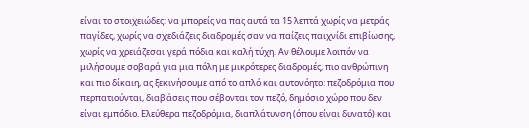είναι το στοιχειώδες: να μπορείς να πας αυτά τα 15 λεπτά χωρίς να μετράς παγίδες, χωρίς να σχεδιάζεις διαδρομές σαν να παίζεις παιχνίδι επιβίωσης, χωρίς να χρειάζεσαι γερά πόδια και καλή τύχη. Αν θέλουμε λοιπόν να μιλήσουμε σοβαρά για μια πόλη με μικρότερες διαδρομές, πιο ανθρώπινη και πιο δίκαιη, ας ξεκινήσουμε από το απλό και αυτονόητο: πεζοδρόμια που περπατιούνται, διαβάσεις που σέβονται τον πεζό, δημόσιο χώρο που δεν είναι εμπόδιο. Ελεύθερα πεζοδρόμια, διαπλάτυνση (όπου είναι δυνατό) και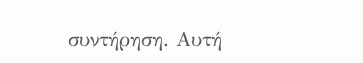συντήρηση. Αυτή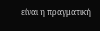είναι η πραγματική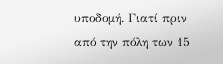υποδομή. Γιατί πριν από την πόλη των 15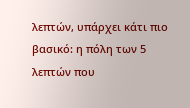λεπτών, υπάρχει κάτι πιο βασικό: η πόλη των 5 λεπτών που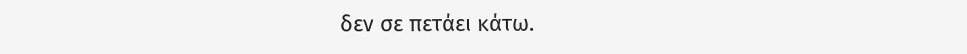δεν σε πετάει κάτω.